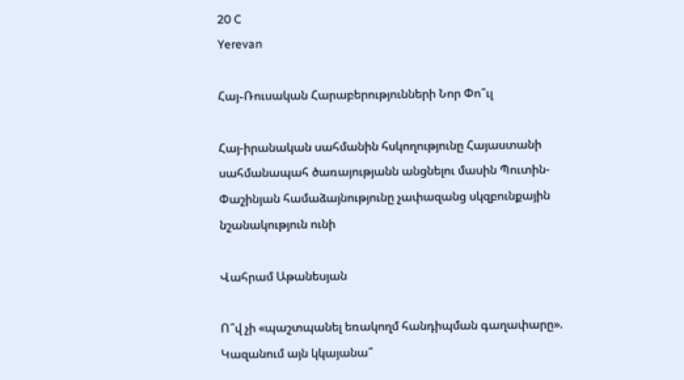20 C
Yerevan

Հայ֊Ռուսական Հարաբերությունների Նոր Փո՞ւլ

Հայ-իրանական սահմանին հսկողությունը Հայաստանի սահմանապահ ծառայությանն անցնելու մասին Պուտին-Փաշինյան համաձայնությունը չափազանց սկզբունքային նշանակություն ունի

Վահրամ Աթանեսյան

Ո՞վ չի «պաշտպանել եռակողմ հանդիպման գաղափարը». Կազանում այն կկայանա՞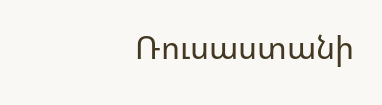Ռուսաստանի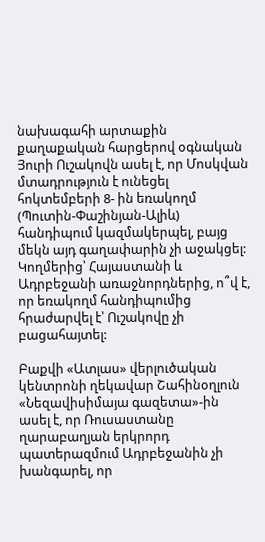նախագահի արտաքին քաղաքական հարցերով օգնական Յուրի Ուշակովն ասել է, որ Մոսկվան մտադրություն է ունեցել հոկտեմբերի 8- ին եռակողմ (Պուտին-Փաշինյան-Ալիև) հանդիպում կազմակերպել, բայց մեկն այդ գաղափարին չի աջակցել: Կողմերից՝ Հայաստանի և Ադրբեջանի առաջնորդներից, ո՞վ է, որ եռակողմ հանդիպումից հրաժարվել է՝ Ուշակովը չի բացահայտել:

Բաքվի «Ատլաս» վերլուծական կենտրոնի ղեկավար Շահինօղլուն «Նեզավիսիմայա գազետա»-ին ասել է, որ Ռուսաստանը ղարաբաղյան երկրորդ պատերազմում Ադրբեջանին չի խանգարել, որ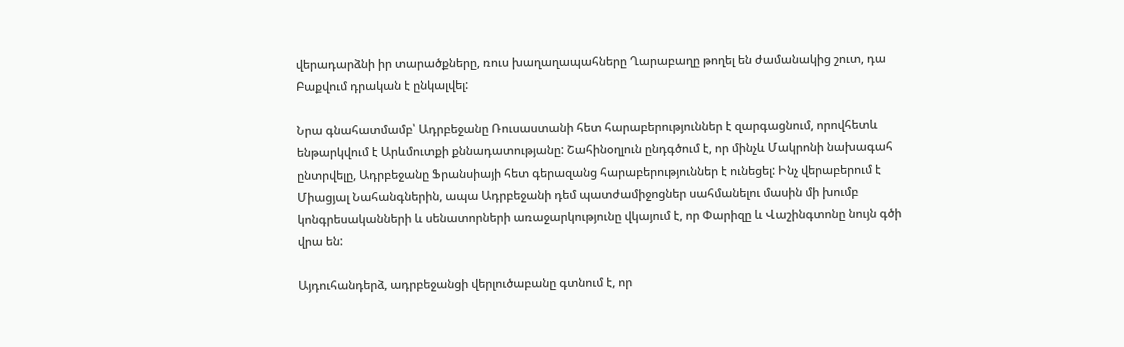վերադարձնի իր տարածքները, ռուս խաղաղապահները Ղարաբաղը թողել են ժամանակից շուտ, դա Բաքվում դրական է ընկալվել:

Նրա գնահատմամբ՝ Ադրբեջանը Ռուսաստանի հետ հարաբերություններ է զարգացնում, որովհետև ենթարկվում է Արևմուտքի քննադատությանը: Շահինօղլուն ընդգծում է, որ մինչև Մակրոնի նախագահ ընտրվելը, Ադրբեջանը Ֆրանսիայի հետ գերազանց հարաբերություններ է ունեցել: Ինչ վերաբերում է Միացյալ Նահանգներին, ապա Ադրբեջանի դեմ պատժամիջոցներ սահմանելու մասին մի խումբ կոնգրեսականների և սենատորների առաջարկությունը վկայում է, որ Փարիզը և Վաշինգտոնը նույն գծի վրա են:

Այդուհանդերձ, ադրբեջանցի վերլուծաբանը գտնում է, որ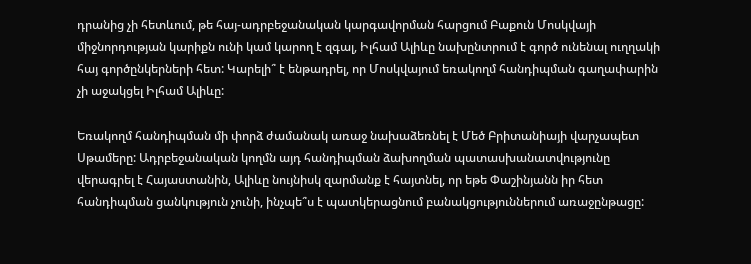դրանից չի հետևում, թե հայ-ադրբեջանական կարգավորման հարցում Բաքուն Մոսկվայի միջնորդության կարիքն ունի կամ կարող է զգալ, Իլհամ Ալիևը նախընտրում է գործ ունենալ ուղղակի հայ գործընկերների հետ: Կարելի՞ է ենթադրել, որ Մոսկվայում եռակողմ հանդիպման գաղափարին չի աջակցել Իլհամ Ալիևը:

Եռակողմ հանդիպման մի փորձ ժամանակ առաջ նախաձեռնել է Մեծ Բրիտանիայի վարչապետ Սթամերը: Ադրբեջանական կողմն այդ հանդիպման ձախողման պատասխանատվությունը վերագրել է Հայաստանին, Ալիևը նույնիսկ զարմանք է հայտնել, որ եթե Փաշինյանն իր հետ հանդիպման ցանկություն չունի, ինչպե՞ս է պատկերացնում բանակցություններում առաջընթացը: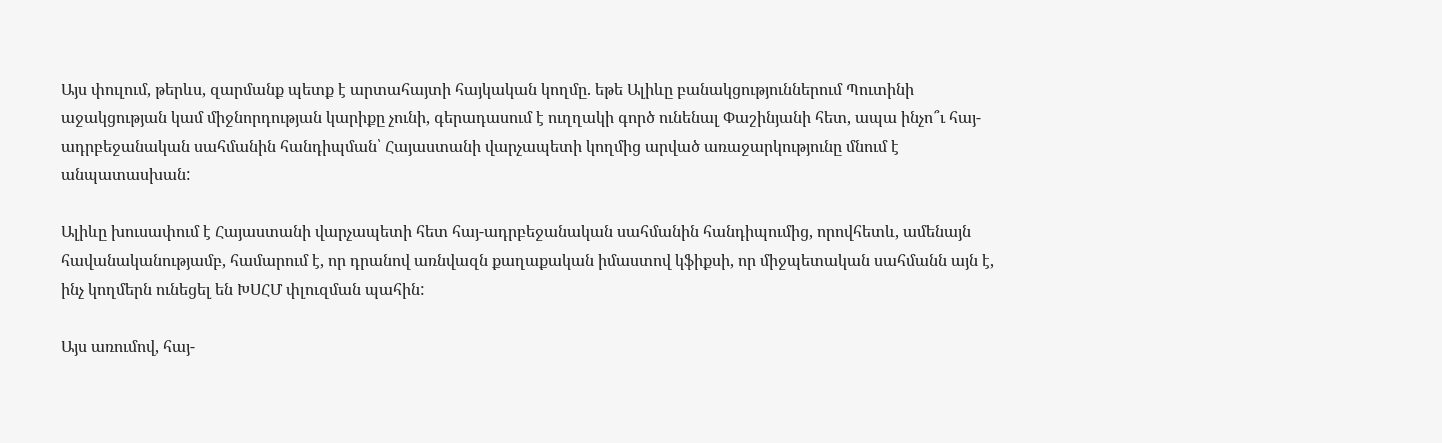Այս փուլում, թերևս, զարմանք պետք է արտահայտի հայկական կողմը. եթե Ալիևը բանակցություններում Պուտինի աջակցության կամ միջնորդության կարիքը չունի, գերադասում է ուղղակի գործ ունենալ Փաշինյանի հետ, ապա ինչո՞ւ հայ-ադրբեջանական սահմանին հանդիպման՝ Հայաստանի վարչապետի կողմից արված առաջարկությունը մնում է անպատասխան:

Ալիևը խուսափում է Հայաստանի վարչապետի հետ հայ-ադրբեջանական սահմանին հանդիպումից, որովհետև, ամենայն հավանականությամբ, համարում է, որ դրանով առնվազն քաղաքական իմաստով կֆիքսի, որ միջպետական սահմանն այն է, ինչ կողմերն ունեցել են ԽՍՀՄ փլուզման պահին:

Այս առումով, հայ-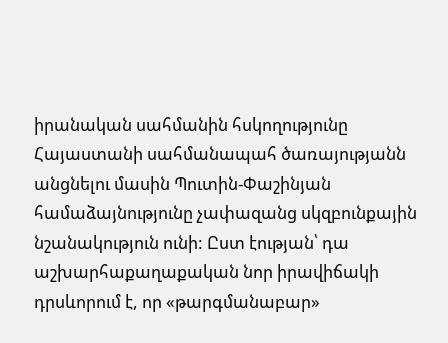իրանական սահմանին հսկողությունը Հայաստանի սահմանապահ ծառայությանն անցնելու մասին Պուտին-Փաշինյան համաձայնությունը չափազանց սկզբունքային նշանակություն ունի: Ըստ էության՝ դա աշխարհաքաղաքական նոր իրավիճակի դրսևորում է, որ «թարգմանաբար»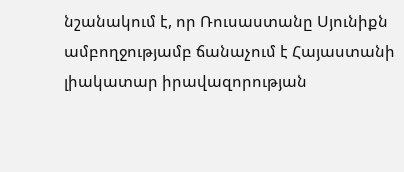նշանակում է, որ Ռուսաստանը Սյունիքն ամբողջությամբ ճանաչում է Հայաստանի լիակատար իրավազորության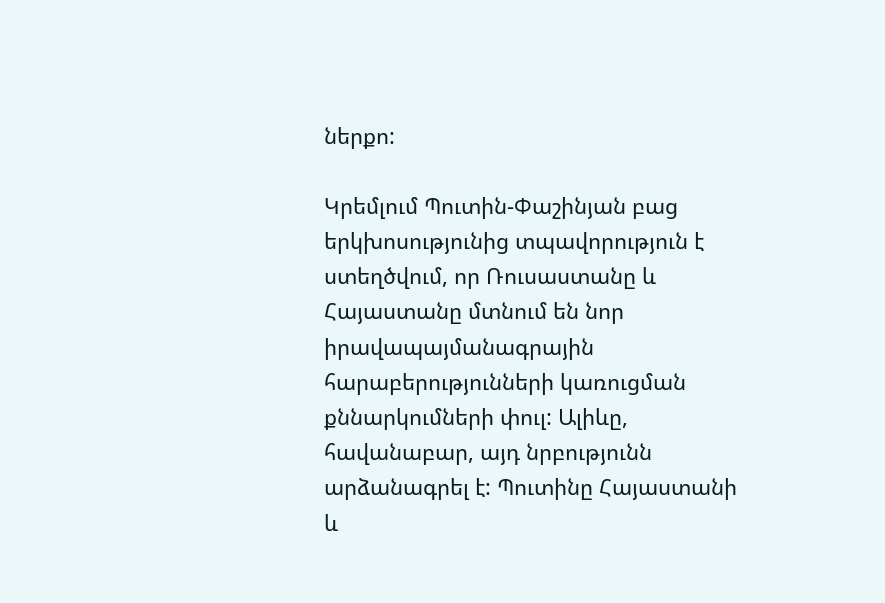ներքո:

Կրեմլում Պուտին-Փաշինյան բաց երկխոսությունից տպավորություն է ստեղծվում, որ Ռուսաստանը և Հայաստանը մտնում են նոր իրավապայմանագրային հարաբերությունների կառուցման քննարկումների փուլ: Ալիևը, հավանաբար, այդ նրբությունն արձանագրել է: Պուտինը Հայաստանի և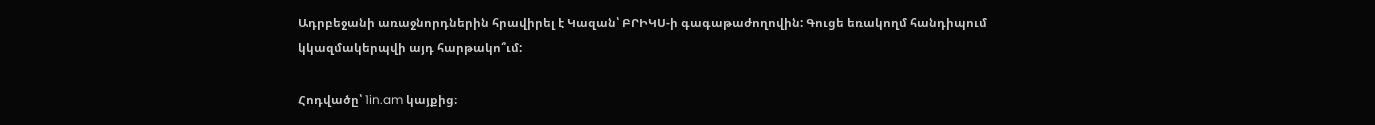Ադրբեջանի առաջնորդներին հրավիրել է Կազան՝ ԲՐԻԿՍ‑ի գագաթաժողովին: Գուցե եռակողմ հանդիպում կկազմակերպվի այդ հարթակո՞ւմ:

Հոդվածը՝ 1in.am կայքից։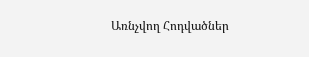Առնչվող Հոդվածներ